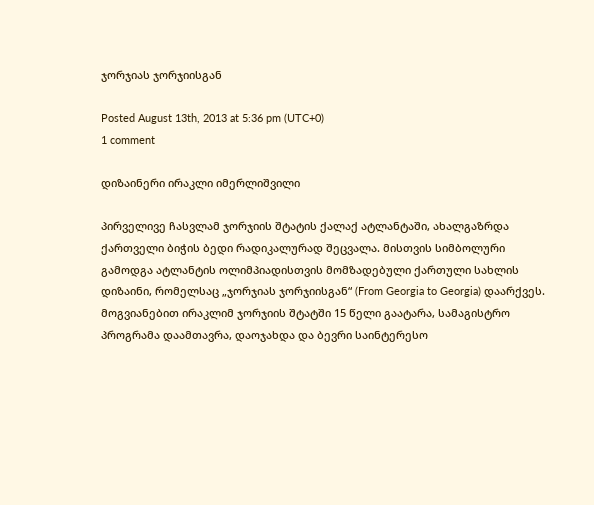ჯორჯიას ჯორჯიისგან

Posted August 13th, 2013 at 5:36 pm (UTC+0)
1 comment

დიზაინერი ირაკლი იმერლიშვილი

პირველივე ჩასვლამ ჯორჯიის შტატის ქალაქ ატლანტაში, ახალგაზრდა ქართველი ბიჭის ბედი რადიკალურად შეცვალა. მისთვის სიმბოლური გამოდგა ატლანტის ოლიმპიადისთვის მომზადებული ქართული სახლის დიზაინი, რომელსაც „ჯორჯიას ჯორჯიისგან“ (From Georgia to Georgia) დაარქვეს. მოგვიანებით ირაკლიმ ჯორჯიის შტატში 15 წელი გაატარა, სამაგისტრო პროგრამა დაამთავრა, დაოჯახდა და ბევრი საინტერესო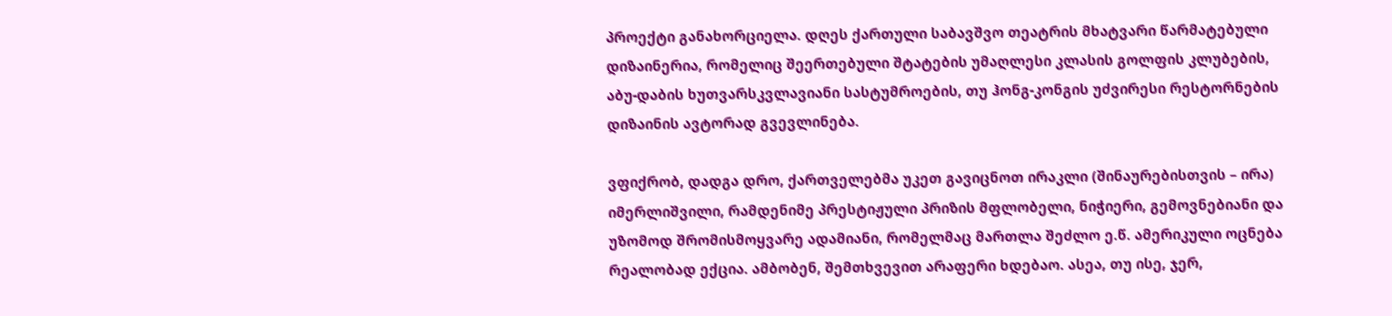პროექტი განახორციელა. დღეს ქართული საბავშვო თეატრის მხატვარი წარმატებული დიზაინერია, რომელიც შეერთებული შტატების უმაღლესი კლასის გოლფის კლუბების, აბუ-დაბის ხუთვარსკვლავიანი სასტუმროების, თუ ჰონგ-კონგის უძვირესი რესტორნების დიზაინის ავტორად გვევლინება.

ვფიქრობ, დადგა დრო, ქართველებმა უკეთ გავიცნოთ ირაკლი (შინაურებისთვის – ირა) იმერლიშვილი, რამდენიმე პრესტიჟული პრიზის მფლობელი, ნიჭიერი, გემოვნებიანი და უზომოდ შრომისმოყვარე ადამიანი, რომელმაც მართლა შეძლო ე.წ. ამერიკული ოცნება რეალობად ექცია. ამბობენ, შემთხვევით არაფერი ხდებაო. ასეა, თუ ისე, ჯერ,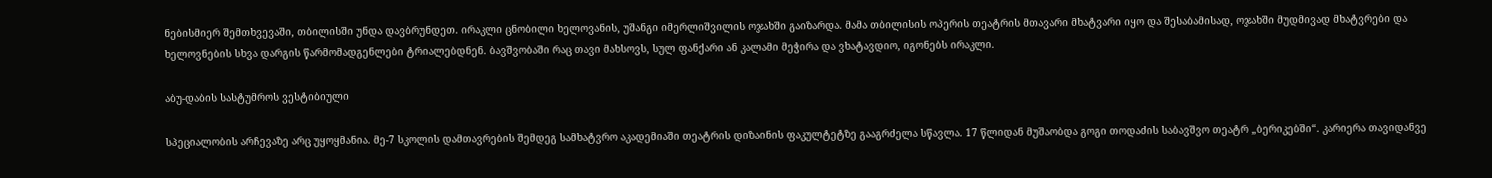ნებისმიერ შემთხვევაში, თბილისში უნდა დავბრუნდეთ. ირაკლი ცნობილი ხელოვანის, უშანგი იმერლიშვილის ოჯახში გაიზარდა. მამა თბილისის ოპერის თეატრის მთავარი მხატვარი იყო და შესაბამისად, ოჯახში მუდმივად მხატვრები და ხელოვნების სხვა დარგის წარმომადგენლები ტრიალებდნენ. ბავშვობაში რაც თავი მახსოვს, სულ ფანქარი ან კალამი მეჭირა და ვხატავდიო, იგონებს ირაკლი.

აბუ-დაბის სასტუმროს ვესტიბიული

სპეციალობის არჩევაზე არც უყოყმანია. მე-7 სკოლის დამთავრების შემდეგ სამხატვრო აკადემიაში თეატრის დიზაინის ფაკულტეტზე გააგრძელა სწავლა. 17 წლიდან მუშაობდა გოგი თოდაძის საბავშვო თეატრ „ბერიკებში“. კარიერა თავიდანვე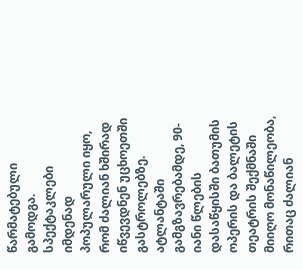წარმატებული გამოდგა. სპექტაკლები იმდენად პოპულარული იყო, რომ ძალიან ხშირად იწვევდნენ უცხოეთში გასტროლებზე. ატლანტაში გამგზავრებამდე, 90-იანი წლების დასაწყისში ბათუმის ოპერის და ბალეტის თეატრის შექმნაში მიიღო მონაწილეობა, რითაც ძალიან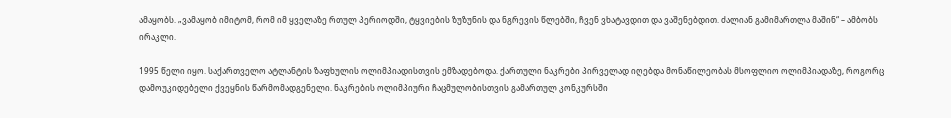ამაყობს. „ვამაყობ იმიტომ, რომ იმ ყველაზე რთულ პერიოდში, ტყვიების ზუზუნის და ნგრევის წლებში, ჩვენ ვხატავდით და ვაშენებდით. ძალიან გამიმართლა მაშინ“ – ამბობს ირაკლი.

1995 წელი იყო. საქართველო ატლანტის ზაფხულის ოლიმპიადისთვის ემზადებოდა. ქართული ნაკრები პირველად იღებდა მონაწილეობას მსოფლიო ოლიმპიადაზე, როგორც დამოუკიდებელი ქვეყნის წარმომადგენელი. ნაკრების ოლიმპიური ჩაცმულობისთვის გამართულ კონკურსში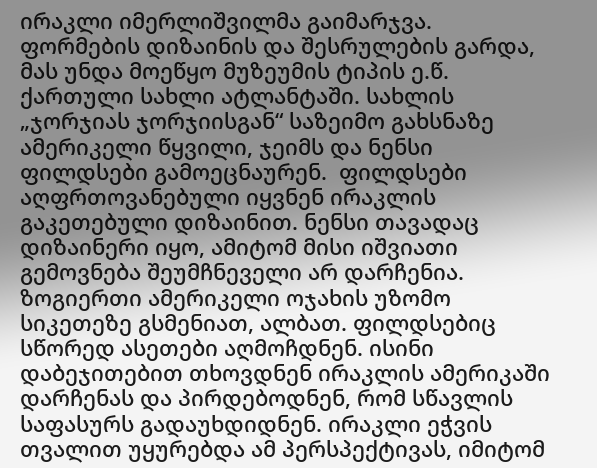ირაკლი იმერლიშვილმა გაიმარჯვა. ფორმების დიზაინის და შესრულების გარდა, მას უნდა მოეწყო მუზეუმის ტიპის ე.წ. ქართული სახლი ატლანტაში. სახლის „ჯორჯიას ჯორჯიისგან“ საზეიმო გახსნაზე ამერიკელი წყვილი, ჯეიმს და ნენსი ფილდსები გამოეცნაურენ.  ფილდსები აღფრთოვანებული იყვნენ ირაკლის გაკეთებული დიზაინით. ნენსი თავადაც დიზაინერი იყო, ამიტომ მისი იშვიათი გემოვნება შეუმჩნეველი არ დარჩენია. ზოგიერთი ამერიკელი ოჯახის უზომო სიკეთეზე გსმენიათ, ალბათ. ფილდსებიც სწორედ ასეთები აღმოჩდნენ. ისინი დაბეჯითებით თხოვდნენ ირაკლის ამერიკაში დარჩენას და პირდებოდნენ, რომ სწავლის საფასურს გადაუხდიდნენ. ირაკლი ეჭვის თვალით უყურებდა ამ პერსპექტივას, იმიტომ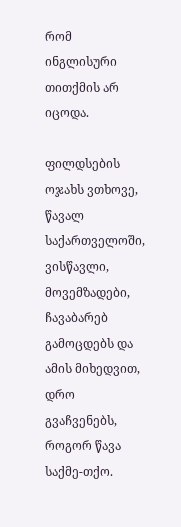რომ ინგლისური თითქმის არ იცოდა.

ფილდსების ოჯახს ვთხოვე, წავალ საქართველოში, ვისწავლი, მოვემზადები, ჩავაბარებ გამოცდებს და ამის მიხედვით, დრო გვაჩვენებს, როგორ წავა საქმე-თქო.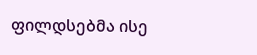ფილდსებმა ისე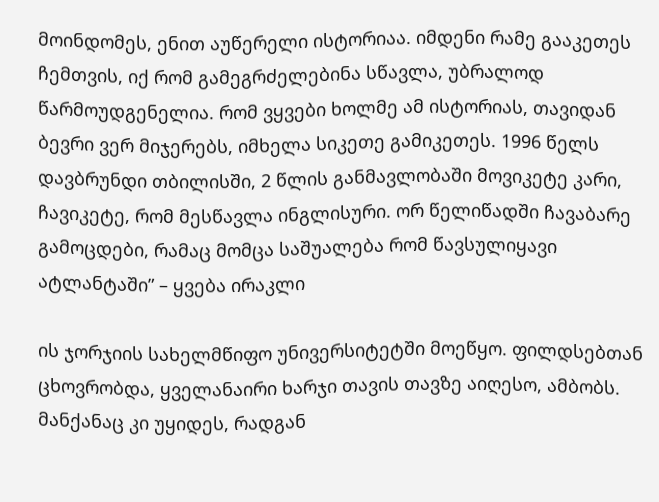მოინდომეს, ენით აუწერელი ისტორიაა. იმდენი რამე გააკეთეს ჩემთვის, იქ რომ გამეგრძელებინა სწავლა, უბრალოდ წარმოუდგენელია. რომ ვყვები ხოლმე ამ ისტორიას, თავიდან ბევრი ვერ მიჯერებს, იმხელა სიკეთე გამიკეთეს. 1996 წელს დავბრუნდი თბილისში, 2 წლის განმავლობაში მოვიკეტე კარი, ჩავიკეტე, რომ მესწავლა ინგლისური. ორ წელიწადში ჩავაბარე გამოცდები, რამაც მომცა საშუალება რომ წავსულიყავი ატლანტაში” – ყვება ირაკლი

ის ჯორჯიის სახელმწიფო უნივერსიტეტში მოეწყო. ფილდსებთან ცხოვრობდა, ყველანაირი ხარჯი თავის თავზე აიღესო, ამბობს. მანქანაც კი უყიდეს, რადგან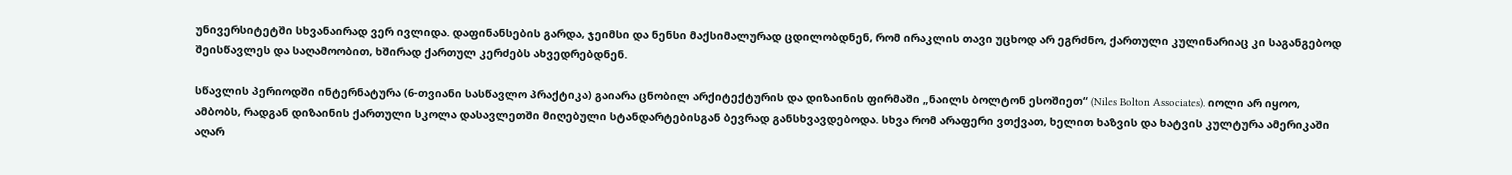უნივერსიტეტში სხვანაირად ვერ ივლიდა. დაფინანსების გარდა, ჯეიმსი და ნენსი მაქსიმალურად ცდილობდნენ, რომ ირაკლის თავი უცხოდ არ ეგრძნო, ქართული კულინარიაც კი საგანგებოდ შეისწავლეს და საღამოობით, ხშირად ქართულ კერძებს ახვედრებდნენ.

სწავლის პერიოდში ინტერნატურა (6-თვიანი სასწავლო პრაქტიკა) გაიარა ცნობილ არქიტექტურის და დიზაინის ფირმაში „ნაილს ბოლტონ ესოშიეთ“ (Niles Bolton Associates). იოლი არ იყოო, ამბობს, რადგან დიზაინის ქართული სკოლა დასავლეთში მიღებული სტანდარტებისგან ბევრად განსხვავდებოდა. სხვა რომ არაფერი ვთქვათ, ხელით ხაზვის და ხატვის კულტურა ამერიკაში აღარ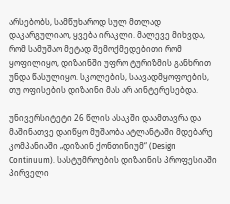არსებობს, სამწუხაროდ სულ მთლად დაკარგულიაო, ყვება ირაკლი. მალევე მიხვდა, რომ სამუშაო მეტად შემოქმედებითი რომ ყოფილიყო, დიზაინში უფრო ტურიზმის განხრით უნდა წასულიყო. სკოლების, საავადმყოფოების, თუ ოფისების დიზაინი მას არ აინტერესებდა.

უნივერსიტეტი 26 წლის ასაკში დაამთავრა და მაშინათვე დაიწყო მუშაობა ატლანტაში მდებარე კომპანიაში „დიზაინ ქონთინიუმ“ (Design Continuum). სასტუმროების დიზაინის პროფესიაში პირველი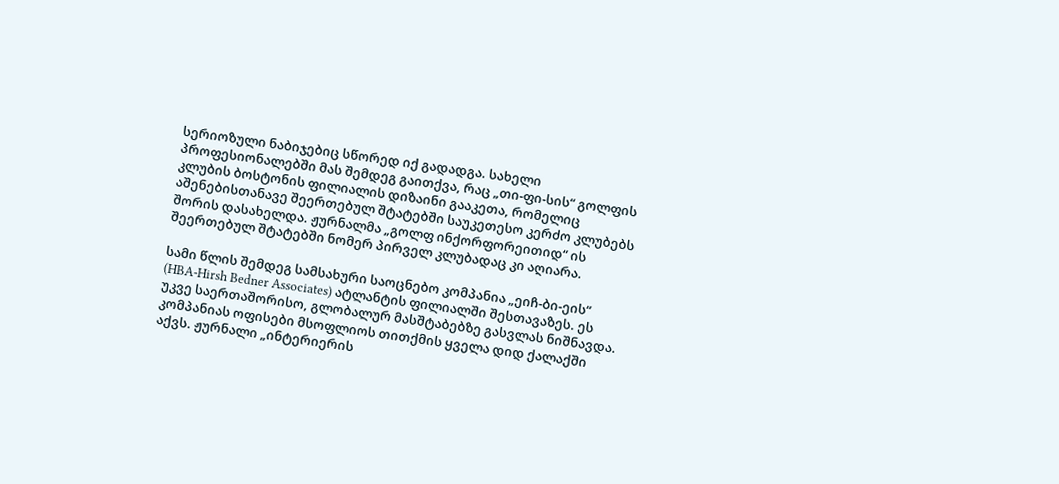სერიოზული ნაბიჯებიც სწორედ იქ გადადგა. სახელი პროფესიონალებში მას შემდეგ გაითქვა, რაც „თი-ფი-სის“ გოლფის კლუბის ბოსტონის ფილიალის დიზაინი გააკეთა, რომელიც აშენებისთანავე შეერთებულ შტატებში საუკეთესო კერძო კლუბებს შორის დასახელდა. ჟურნალმა „გოლფ ინქორფორეითიდ“ ის შეერთებულ შტატებში ნომერ პირველ კლუბადაც კი აღიარა.

სამი წლის შემდეგ სამსახური საოცნებო კომპანია „ეიჩ-ბი-ეის“ (HBA-Hirsh Bedner Associates) ატლანტის ფილიალში შესთავაზეს. ეს უკვე საერთაშორისო, გლობალურ მასშტაბებზე გასვლას ნიშნავდა. კომპანიას ოფისები მსოფლიოს თითქმის ყველა დიდ ქალაქში აქვს. ჟურნალი „ინტერიერის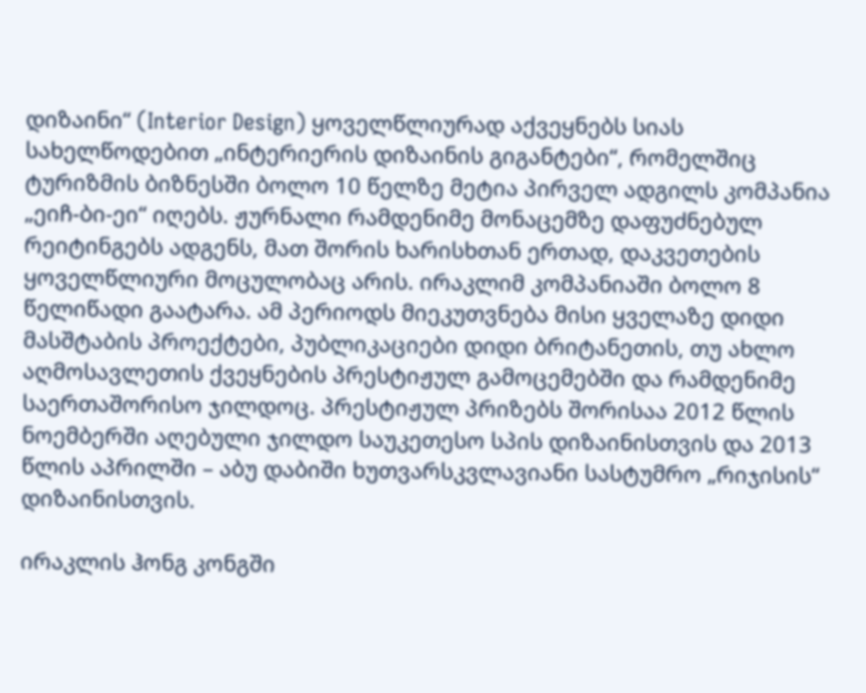დიზაინი“ (Interior Design) ყოველწლიურად აქვეყნებს სიას სახელწოდებით „ინტერიერის დიზაინის გიგანტები“, რომელშიც ტურიზმის ბიზნესში ბოლო 10 წელზე მეტია პირველ ადგილს კომპანია „ეიჩ-ბი-ეი“ იღებს. ჟურნალი რამდენიმე მონაცემზე დაფუძნებულ რეიტინგებს ადგენს, მათ შორის ხარისხთან ერთად, დაკვეთების ყოველწლიური მოცულობაც არის. ირაკლიმ კომპანიაში ბოლო 8 წელიწადი გაატარა. ამ პერიოდს მიეკუთვნება მისი ყველაზე დიდი მასშტაბის პროექტები, პუბლიკაციები დიდი ბრიტანეთის, თუ ახლო აღმოსავლეთის ქვეყნების პრესტიჟულ გამოცემებში და რამდენიმე საერთაშორისო ჯილდოც. პრესტიჟულ პრიზებს შორისაა 2012 წლის ნოემბერში აღებული ჯილდო საუკეთესო სპის დიზაინისთვის და 2013 წლის აპრილში – აბუ დაბიში ხუთვარსკვლავიანი სასტუმრო „რიჯისის“ დიზაინისთვის.

ირაკლის ჰონგ კონგში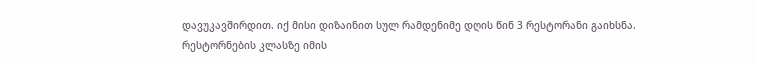დავუკავშირდით. იქ მისი დიზაინით სულ რამდენიმე დღის წინ 3 რესტორანი გაიხსნა. რესტორნების კლასზე იმის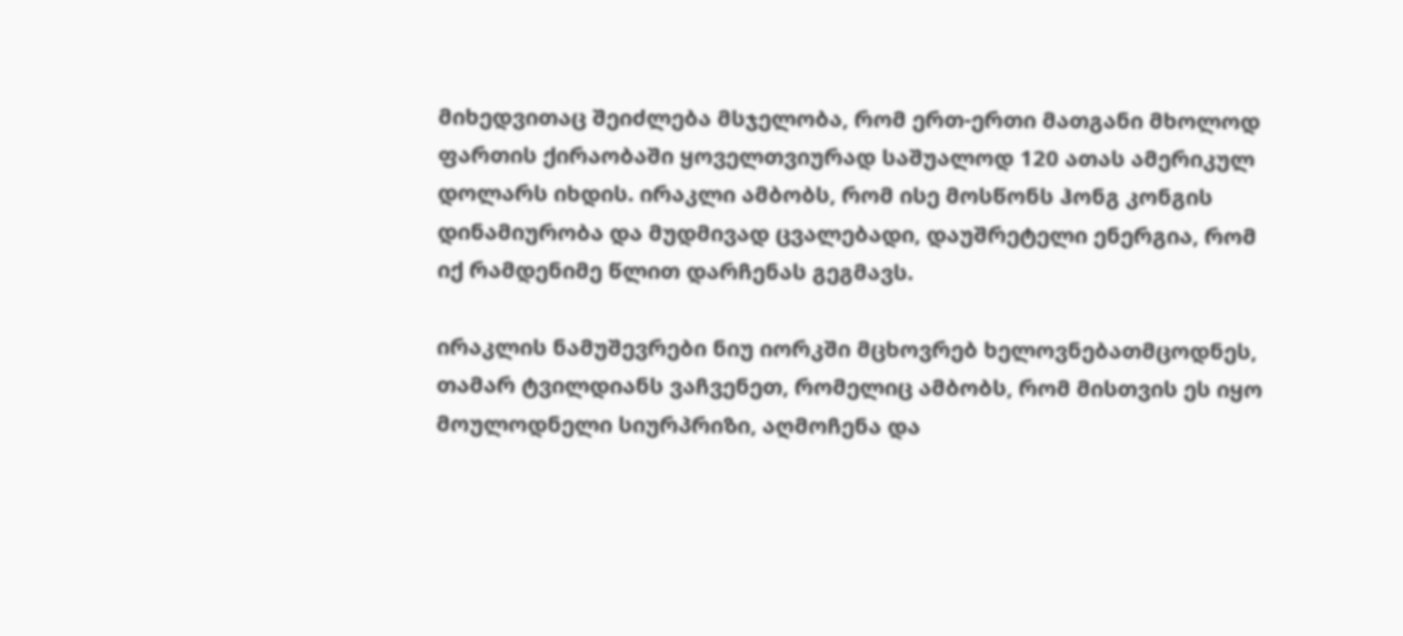მიხედვითაც შეიძლება მსჯელობა, რომ ერთ-ერთი მათგანი მხოლოდ ფართის ქირაობაში ყოველთვიურად საშუალოდ 120 ათას ამერიკულ დოლარს იხდის. ირაკლი ამბობს, რომ ისე მოსწონს ჰონგ კონგის დინამიურობა და მუდმივად ცვალებადი, დაუშრეტელი ენერგია, რომ იქ რამდენიმე წლით დარჩენას გეგმავს.

ირაკლის ნამუშევრები ნიუ იორკში მცხოვრებ ხელოვნებათმცოდნეს, თამარ ტვილდიანს ვაჩვენეთ, რომელიც ამბობს, რომ მისთვის ეს იყო მოულოდნელი სიურპრიზი, აღმოჩენა და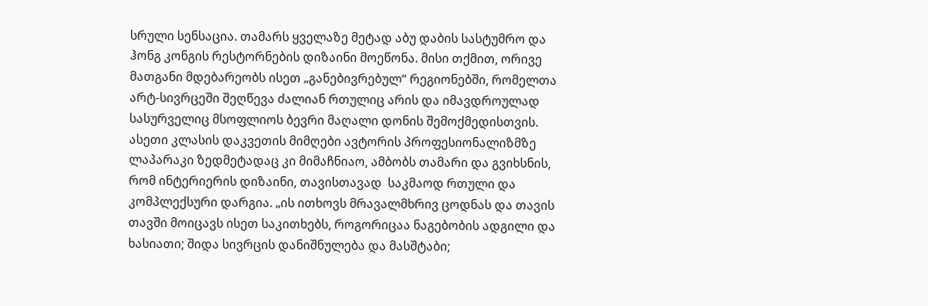სრული სენსაცია. თამარს ყველაზე მეტად აბუ დაბის სასტუმრო და ჰონგ კონგის რესტორნების დიზაინი მოეწონა. მისი თქმით, ორივე მათგანი მდებარეობს ისეთ „განებივრებულ“ რეგიონებში, რომელთა არტ-სივრცეში შეღწევა ძალიან რთულიც არის და იმავდროულად სასურველიც მსოფლიოს ბევრი მაღალი დონის შემოქმედისთვის. ასეთი კლასის დაკვეთის მიმღები ავტორის პროფესიონალიზმზე ლაპარაკი ზედმეტადაც კი მიმაჩნიაო, ამბობს თამარი და გვიხსნის, რომ ინტერიერის დიზაინი, თავისთავად  საკმაოდ რთული და კომპლექსური დარგია. „ის ითხოვს მრავალმხრივ ცოდნას და თავის თავში მოიცავს ისეთ საკითხებს, როგორიცაა ნაგებობის ადგილი და ხასიათი; შიდა სივრცის დანიშნულება და მასშტაბი;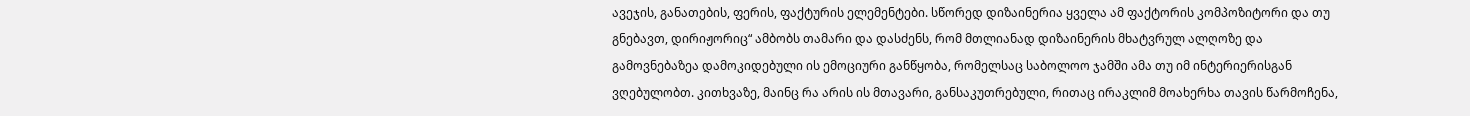ავეჯის, განათების, ფერის, ფაქტურის ელემენტები. სწორედ დიზაინერია ყველა ამ ფაქტორის კომპოზიტორი და თუ გნებავთ, დირიჟორიც“ ამბობს თამარი და დასძენს, რომ მთლიანად დიზაინერის მხატვრულ ალღოზე და გამოვნებაზეა დამოკიდებული ის ემოციური განწყობა, რომელსაც საბოლოო ჯამში ამა თუ იმ ინტერიერისგან ვღებულობთ. კითხვაზე, მაინც რა არის ის მთავარი, განსაკუთრებული, რითაც ირაკლიმ მოახერხა თავის წარმოჩენა,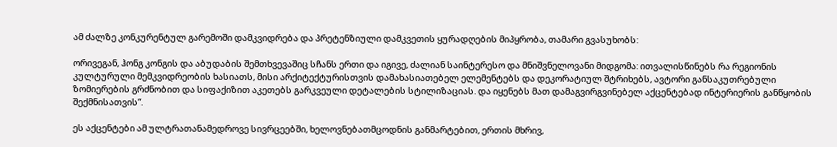ამ ძალზე კონკურენტულ გარემოში დამკვიდრება და პრეტენზიული დამკვეთის ყურადღების მიპყრობა, თამარი გვასუხობს:

ორივეგან, ჰონგ კონგის და აბუდაბის შემთხვევაშიც სჩანს ერთი და იგივე, ძალიან საინტერესო და მნიშვნელოვანი მიდგომა: ითვალისწინებს რა რეგიონის კულტურული მემკვიდრეობის ხასიათს, მისი არქიტექტურისთვის დამახასიათებელ ელემენტებს და დეკორატიულ შტრიხებს, ავტორი განსაკუთრებული ზომიერების გრძნობით და სიფაქიზით აკეთებს გარკვეული დეტალების სტილიზაციას. და იყენებს მათ დამაგვირგვინებელ აქცენტებად ინტერიერის განწყობის შექმნისათვის“.

ეს აქცენტები ამ ულტრათანამედროვე სივრცეებში, ხელოვნებათმცოდნის განმარტებით, ერთის მხრივ,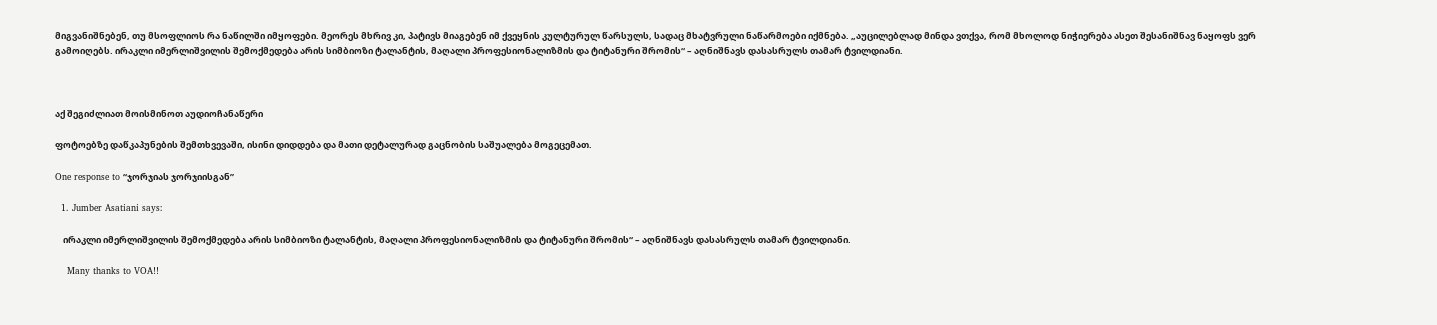მიგვანიშნებენ, თუ მსოფლიოს რა ნაწილში იმყოფები. მეორეს მხრივ კი, პატივს მიაგებენ იმ ქვეყნის კულტურულ წარსულს, სადაც მხატვრული ნაწარმოები იქმნება. „აუცილებლად მინდა ვთქვა, რომ მხოლოდ ნიჭიერება ასეთ შესანიშნავ ნაყოფს ვერ გამოიღებს. ირაკლი იმერლიშვილის შემოქმედება არის სიმბიოზი ტალანტის, მაღალი პროფესიონალიზმის და ტიტანური შრომის“ – აღნიშნავს დასასრულს თამარ ტვილდიანი.



აქ შეგიძლიათ მოისმინოთ აუდიოჩანაწერი

ფოტოებზე დაწკაპუნების შემთხვევაში, ისინი დიდდება და მათი დეტალურად გაცნობის საშუალება მოგეცემათ.

One response to “ჯორჯიას ჯორჯიისგან”

  1. Jumber Asatiani says:

    ირაკლი იმერლიშვილის შემოქმედება არის სიმბიოზი ტალანტის, მაღალი პროფესიონალიზმის და ტიტანური შრომის“ – აღნიშნავს დასასრულს თამარ ტვილდიანი.

    Many thanks to VOA!!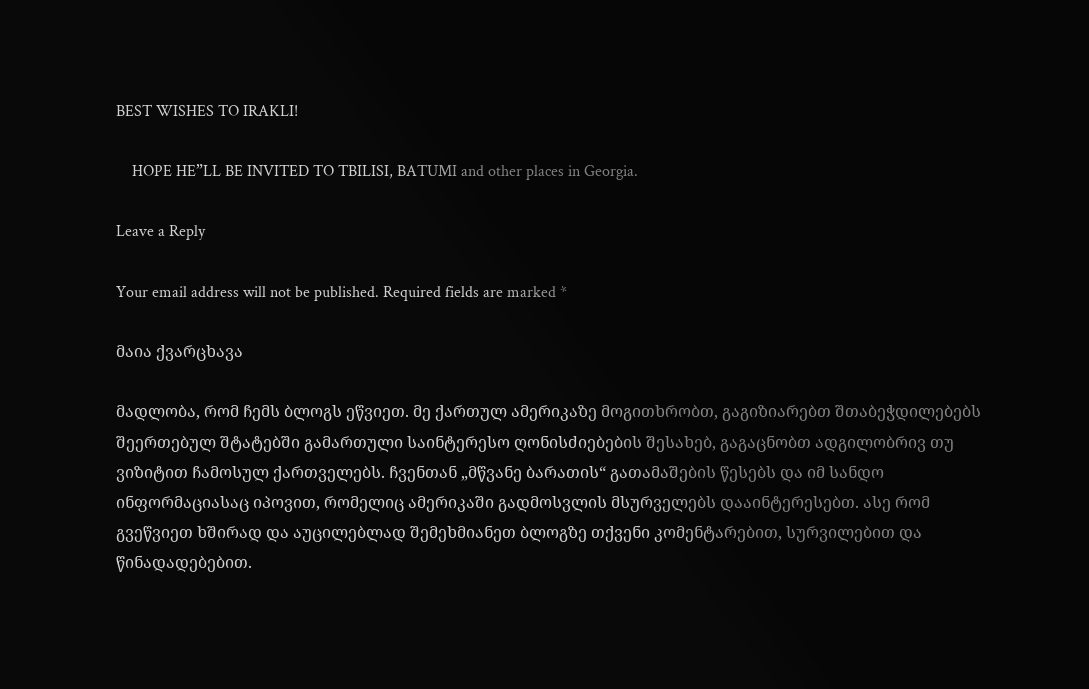BEST WISHES TO IRAKLI!

    HOPE HE”LL BE INVITED TO TBILISI, BATUMI and other places in Georgia.

Leave a Reply

Your email address will not be published. Required fields are marked *

მაია ქვარცხავა

მადლობა, რომ ჩემს ბლოგს ეწვიეთ. მე ქართულ ამერიკაზე მოგითხრობთ, გაგიზიარებთ შთაბეჭდილებებს შეერთებულ შტატებში გამართული საინტერესო ღონისძიებების შესახებ, გაგაცნობთ ადგილობრივ თუ ვიზიტით ჩამოსულ ქართველებს. ჩვენთან „მწვანე ბარათის“ გათამაშების წესებს და იმ სანდო ინფორმაციასაც იპოვით, რომელიც ამერიკაში გადმოსვლის მსურველებს დააინტერესებთ. ასე რომ გვეწვიეთ ხშირად და აუცილებლად შემეხმიანეთ ბლოგზე თქვენი კომენტარებით, სურვილებით და წინადადებებით.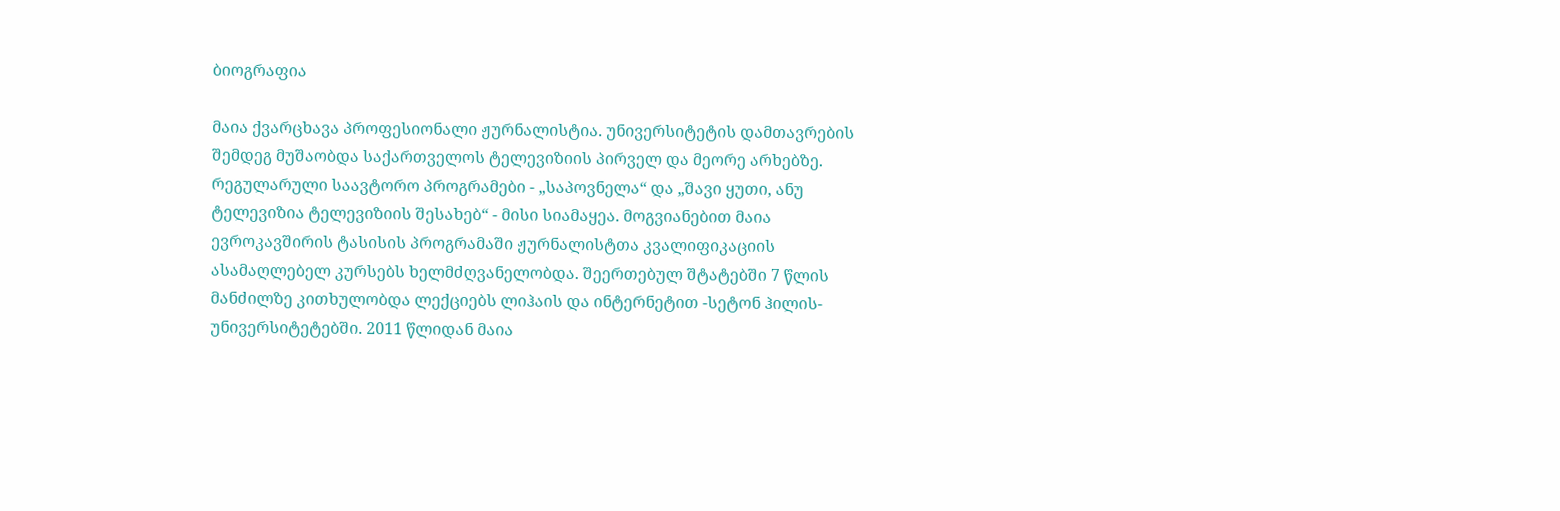ბიოგრაფია

მაია ქვარცხავა პროფესიონალი ჟურნალისტია. უნივერსიტეტის დამთავრების შემდეგ მუშაობდა საქართველოს ტელევიზიის პირველ და მეორე არხებზე. რეგულარული საავტორო პროგრამები - „საპოვნელა“ და „შავი ყუთი, ანუ ტელევიზია ტელევიზიის შესახებ“ - მისი სიამაყეა. მოგვიანებით მაია ევროკავშირის ტასისის პროგრამაში ჟურნალისტთა კვალიფიკაციის ასამაღლებელ კურსებს ხელმძღვანელობდა. შეერთებულ შტატებში 7 წლის მანძილზე კითხულობდა ლექციებს ლიჰაის და ინტერნეტით -სეტონ ჰილის- უნივერსიტეტებში. 2011 წლიდან მაია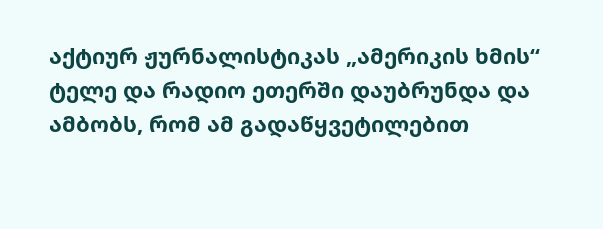აქტიურ ჟურნალისტიკას „ამერიკის ხმის“ ტელე და რადიო ეთერში დაუბრუნდა და ამბობს, რომ ამ გადაწყვეტილებით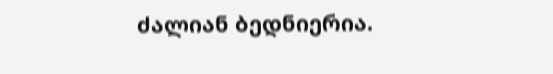ძალიან ბედნიერია.